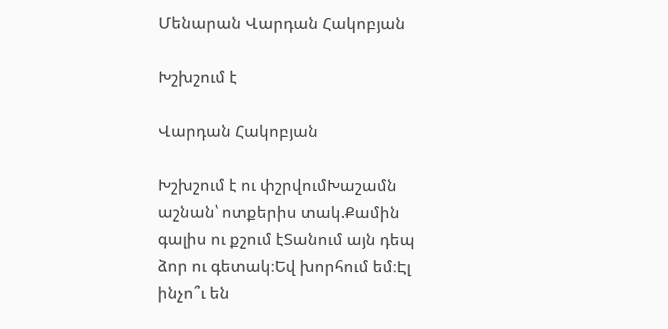Մենարան Վարդան Հակոբյան

Խշխշում է

Վարդան Հակոբյան

Խշխշում է ու փշրվումԽաշամն աշնան՝ ոտքերիս տակ.Քամին գալիս ու քշում էՏանում այն դեպ ձոր ու գետակ։Եվ խորհում եմ։Էլ ինչո՞ւ են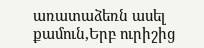առատաձեռն ասել քամուն,Երբ ուրիշից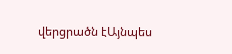վերցրածն էԱյնպես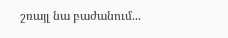շռայլ նա բաժանում...